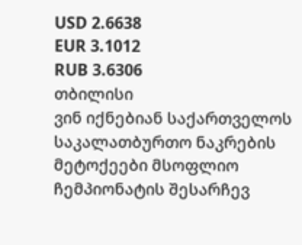USD 2.6638
EUR 3.1012
RUB 3.6306
თბილისი
ვინ იქნებიან საქართველოს საკალათბურთო ნაკრების მეტოქეები მსოფლიო ჩემპიონატის შესარჩევ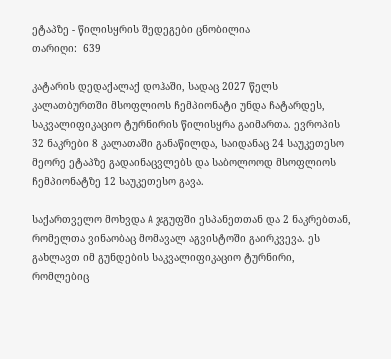ეტაპზე - წილისყრის შედეგები ცნობილია
თარიღი:  639

კატარის დედაქალაქ დოჰაში, სადაც 2027 წელს კალათბურთში მსოფლიოს ჩემპიონატი უნდა ჩატარდეს,  საკვალიფიკაციო ტურნირის წილისყრა გაიმართა. ევროპის 32 ნაკრები 8 კალათაში განაწილდა, საიდანაც 24 საუკეთესო მეორე ეტაპზე გადაინაცვლებს და საბოლოოდ მსოფლიოს ჩემპიონატზე 12 საუკეთესო გავა.

საქართველო მოხვდა A ჯგუფში ესპანეთთან და 2 ნაკრებთან, რომელთა ვინაობაც მომავალ აგვისტოში გაირკვევა. ეს გახლავთ იმ გუნდების საკვალიფიკაციო ტურნირი, რომლებიც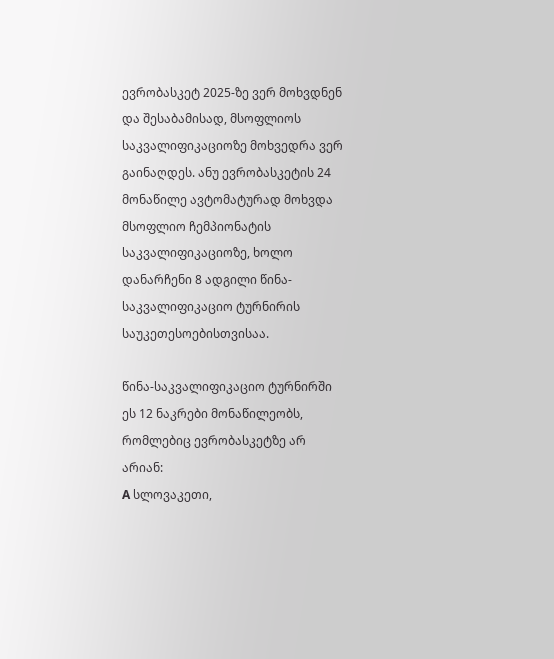ევრობასკეტ 2025-ზე ვერ მოხვდნენ და შესაბამისად, მსოფლიოს საკვალიფიკაციოზე მოხვედრა ვერ გაინაღდეს. ანუ ევრობასკეტის 24 მონაწილე ავტომატურად მოხვდა მსოფლიო ჩემპიონატის საკვალიფიკაციოზე, ხოლო დანარჩენი 8 ადგილი წინა-საკვალიფიკაციო ტურნირის საუკეთესოებისთვისაა.

წინა-საკვალიფიკაციო ტურნირში ეს 12 ნაკრები მონაწილეობს, რომლებიც ევრობასკეტზე არ არიან:
A სლოვაკეთი,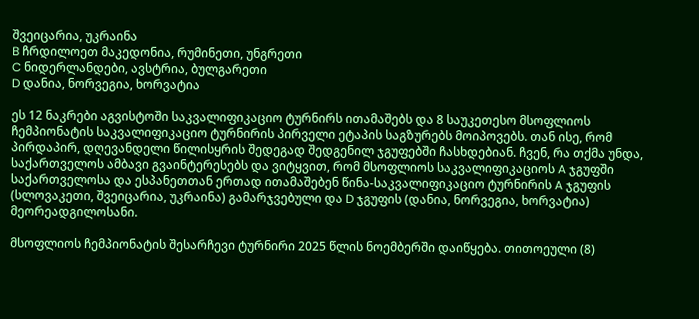შვეიცარია, უკრაინა
B ჩრდილოეთ მაკედონია, რუმინეთი, უნგრეთი
C ნიდერლანდები, ავსტრია, ბულგარეთი
D დანია, ნორვეგია, ხორვატია

ეს 12 ნაკრები აგვისტოში საკვალიფიკაციო ტურნირს ითამაშებს და 8 საუკეთესო მსოფლიოს ჩემპიონატის საკვალიფიკაციო ტურნირის პირველი ეტაპის საგზურებს მოიპოვებს. თან ისე, რომ პირდაპირ, დღევანდელი წილისყრის შედეგად შედგენილ ჯგუფებში ჩასხდებიან. ჩვენ, რა თქმა უნდა, საქართველოს ამბავი გვაინტერესებს და ვიტყვით, რომ მსოფლიოს საკვალიფიკაციოს A ჯგუფში საქართველოსა და ესპანეთთან ერთად ითამაშებენ წინა-საკვალიფიკაციო ტურნირის A ჯგუფის (სლოვაკეთი, შვეიცარია, უკრაინა) გამარჯვებული და D ჯგუფის (დანია, ნორვეგია, ხორვატია) მეორეადგილოსანი.

მსოფლიოს ჩემპიონატის შესარჩევი ტურნირი 2025 წლის ნოემბერში დაიწყება. თითოეული (8)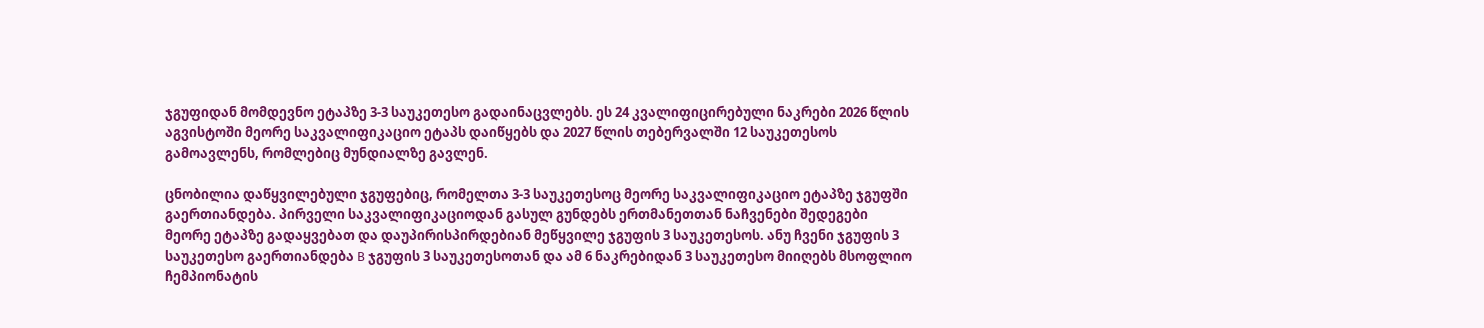ჯგუფიდან მომდევნო ეტაპზე 3-3 საუკეთესო გადაინაცვლებს. ეს 24 კვალიფიცირებული ნაკრები 2026 წლის აგვისტოში მეორე საკვალიფიკაციო ეტაპს დაიწყებს და 2027 წლის თებერვალში 12 საუკეთესოს გამოავლენს, რომლებიც მუნდიალზე გავლენ.

ცნობილია დაწყვილებული ჯგუფებიც, რომელთა 3-3 საუკეთესოც მეორე საკვალიფიკაციო ეტაპზე ჯგუფში გაერთიანდება. პირველი საკვალიფიკაციოდან გასულ გუნდებს ერთმანეთთან ნაჩვენები შედეგები მეორე ეტაპზე გადაყვებათ და დაუპირისპირდებიან მეწყვილე ჯგუფის 3 საუკეთესოს. ანუ ჩვენი ჯგუფის 3 საუკეთესო გაერთიანდება B ჯგუფის 3 საუკეთესოთან და ამ 6 ნაკრებიდან 3 საუკეთესო მიიღებს მსოფლიო ჩემპიონატის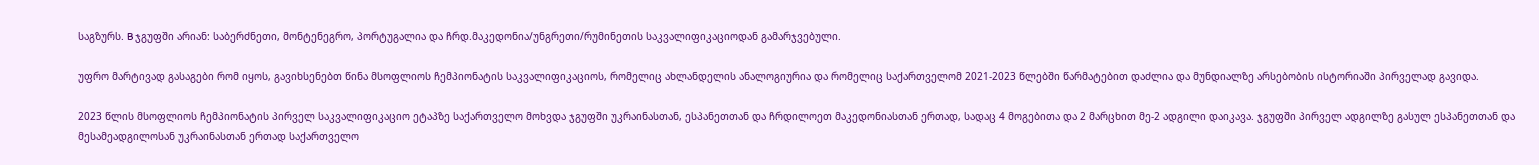საგზურს. B ჯგუფში არიან: საბერძნეთი, მონტენეგრო, პორტუგალია და ჩრდ.მაკედონია/უნგრეთი/რუმინეთის საკვალიფიკაციოდან გამარჯვებული.

უფრო მარტივად გასაგები რომ იყოს, გავიხსენებთ წინა მსოფლიოს ჩემპიონატის საკვალიფიკაციოს, რომელიც ახლანდელის ანალოგიურია და რომელიც საქართველომ 2021-2023 წლებში წარმატებით დაძლია და მუნდიალზე არსებობის ისტორიაში პირველად გავიდა.

2023 წლის მსოფლიოს ჩემპიონატის პირველ საკვალიფიკაციო ეტაპზე საქართველო მოხვდა ჯგუფში უკრაინასთან, ესპანეთთან და ჩრდილოეთ მაკედონიასთან ერთად, სადაც 4 მოგებითა და 2 მარცხით მე-2 ადგილი დაიკავა. ჯგუფში პირველ ადგილზე გასულ ესპანეთთან და მესამეადგილოსან უკრაინასთან ერთად საქართველო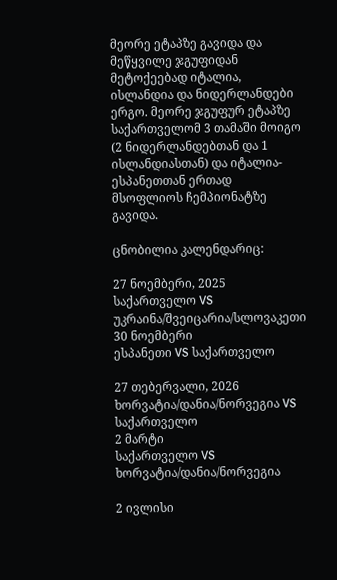მეორე ეტაპზე გავიდა და მეწყვილე ჯგუფიდან მეტოქეებად იტალია, ისლანდია და ნიდერლანდები ერგო. მეორე ჯგუფურ ეტაპზე საქართველომ 3 თამაში მოიგო (2 ნიდერლანდებთან და 1 ისლანდიასთან) და იტალია-ესპანეთთან ერთად მსოფლიოს ჩემპიონატზე გავიდა.

ცნობილია კალენდარიც:

27 ნოემბერი, 2025
საქართველო VS უკრაინა/შვეიცარია/სლოვაკეთი
30 ნოემბერი
ესპანეთი VS საქართველო

27 თებერვალი, 2026
ხორვატია/დანია/ნორვეგია VS საქართველო
2 მარტი
საქართველო VS ხორვატია/დანია/ნორვეგია

2 ივლისი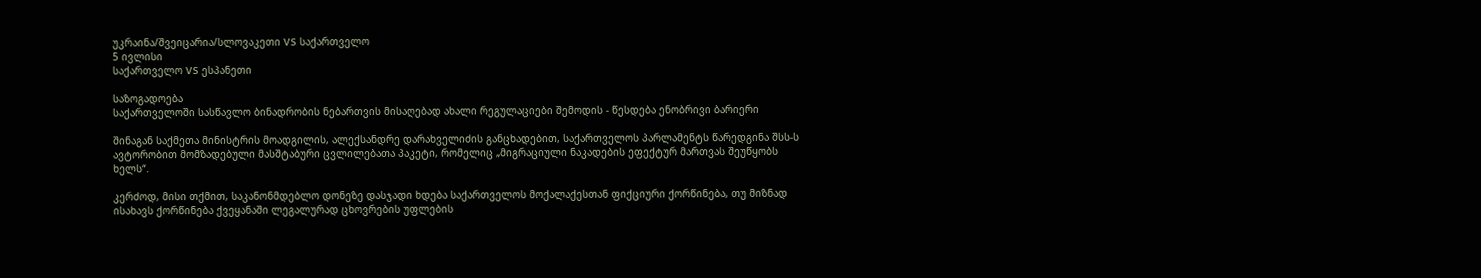უკრაინა/შვეიცარია/სლოვაკეთი VS საქართველო
5 ივლისი
საქართველო VS ესპანეთი

საზოგადოება
საქართველოში სასწავლო ბინადრობის ნებართვის მისაღებად ახალი რეგულაციები შემოდის - წესდება ენობრივი ბარიერი

შინაგან საქმეთა მინისტრის მოადგილის, ალექსანდრე დარახველიძის განცხადებით, საქართველოს პარლამენტს წარედგინა შსს-ს ავტორობით მომზადებული მასშტაბური ცვლილებათა პაკეტი, რომელიც „მიგრაციული ნაკადების ეფექტურ მართვას შეუწყობს ხელს“.

კერძოდ, მისი თქმით, საკანონმდებლო დონეზე დასჯადი ხდება საქართველოს მოქალაქესთან ფიქციური ქორწინება, თუ მიზნად ისახავს ქორწინება ქვეყანაში ლეგალურად ცხოვრების უფლების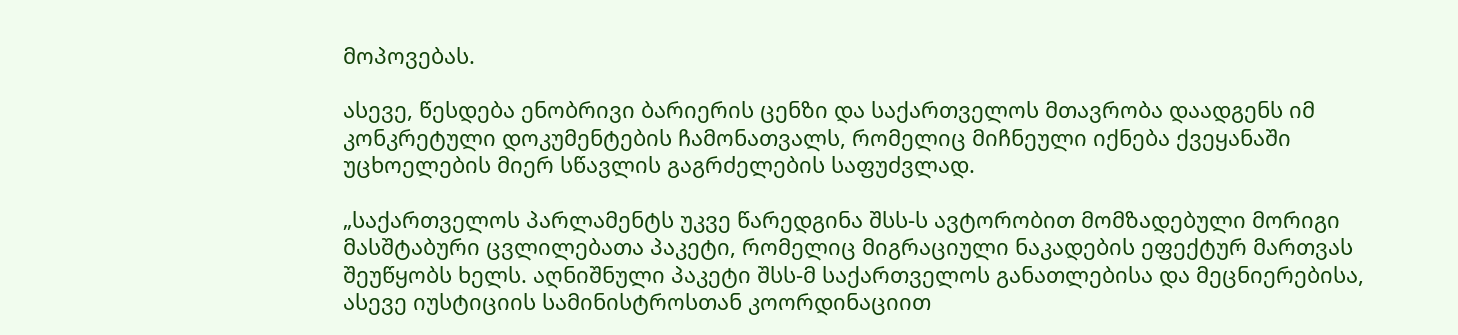მოპოვებას.

ასევე, წესდება ენობრივი ბარიერის ცენზი და საქართველოს მთავრობა დაადგენს იმ კონკრეტული დოკუმენტების ჩამონათვალს, რომელიც მიჩნეული იქნება ქვეყანაში უცხოელების მიერ სწავლის გაგრძელების საფუძვლად.

„საქართველოს პარლამენტს უკვე წარედგინა შსს-ს ავტორობით მომზადებული მორიგი მასშტაბური ცვლილებათა პაკეტი, რომელიც მიგრაციული ნაკადების ეფექტურ მართვას შეუწყობს ხელს. აღნიშნული პაკეტი შსს-მ საქართველოს განათლებისა და მეცნიერებისა, ასევე იუსტიციის სამინისტროსთან კოორდინაციით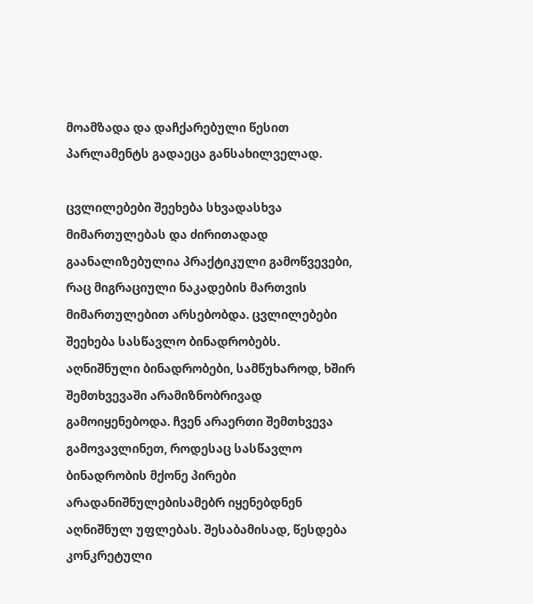მოამზადა და დაჩქარებული წესით პარლამენტს გადაეცა განსახილველად.

ცვლილებები შეეხება სხვადასხვა მიმართულებას და ძირითადად გაანალიზებულია პრაქტიკული გამოწვევები, რაც მიგრაციული ნაკადების მართვის მიმართულებით არსებობდა. ცვლილებები შეეხება სასწავლო ბინადრობებს. აღნიშნული ბინადრობები, სამწუხაროდ, ხშირ შემთხვევაში არამიზნობრივად გამოიყენებოდა. ჩვენ არაერთი შემთხვევა გამოვავლინეთ, როდესაც სასწავლო ბინადრობის მქონე პირები არადანიშნულებისამებრ იყენებდნენ აღნიშნულ უფლებას. შესაბამისად, წესდება კონკრეტული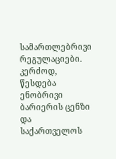სამართლებრივი რეგულაციები. კერძოდ, წესდება ენობრივი ბარიერის ცენზი და საქართველოს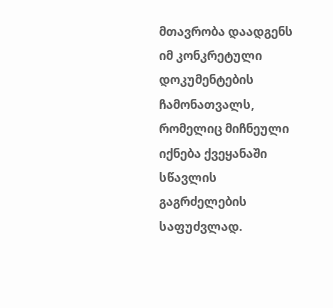მთავრობა დაადგენს იმ კონკრეტული დოკუმენტების ჩამონათვალს, რომელიც მიჩნეული იქნება ქვეყანაში სწავლის გაგრძელების საფუძვლად.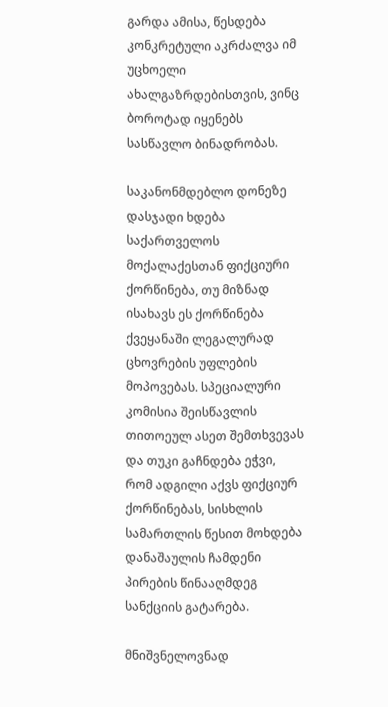გარდა ამისა, წესდება კონკრეტული აკრძალვა იმ უცხოელი ახალგაზრდებისთვის, ვინც ბოროტად იყენებს სასწავლო ბინადრობას.

საკანონმდებლო დონეზე დასჯადი ხდება საქართველოს მოქალაქესთან ფიქციური ქორწინება, თუ მიზნად ისახავს ეს ქორწინება ქვეყანაში ლეგალურად ცხოვრების უფლების მოპოვებას. სპეციალური კომისია შეისწავლის თითოეულ ასეთ შემთხვევას და თუკი გაჩნდება ეჭვი, რომ ადგილი აქვს ფიქციურ ქორწინებას, სისხლის სამართლის წესით მოხდება დანაშაულის ჩამდენი პირების წინააღმდეგ სანქციის გატარება.

მნიშვნელოვნად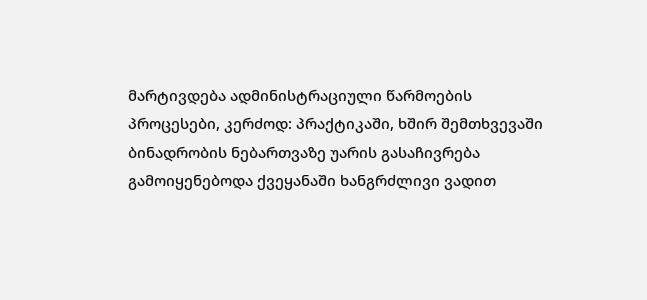მარტივდება ადმინისტრაციული წარმოების პროცესები, კერძოდ: პრაქტიკაში, ხშირ შემთხვევაში ბინადრობის ნებართვაზე უარის გასაჩივრება გამოიყენებოდა ქვეყანაში ხანგრძლივი ვადით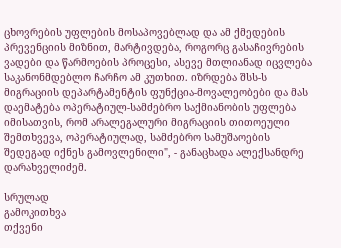ცხოვრების უფლების მოსაპოვებლად და ამ ქმედების პრევენციის მიზნით, მარტივდება, როგორც გასაჩივრების ვადები და წარმოების პროცესი, ასევე მთლიანად იცვლება საკანონმდებლო ჩარჩო ამ კუთხით. იზრდება შსს-ს მიგრაციის დეპარტამენტის ფუნქცია-მოვალეობები და მას დაემატება ოპერატიულ-სამძებრო საქმიანობის უფლება იმისათვის, რომ არალეგალური მიგრაციის თითოეული შემთხვევა, ოპერატიულად, სამძებრო სამუშაოების შედეგად იქნეს გამოვლენილი", - განაცხადა ალექსანდრე დარახველიძემ.

სრულად
გამოკითხვა
თქვენი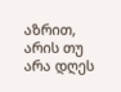აზრით, არის თუ არა დღეს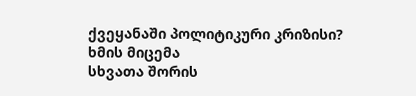ქვეყანაში პოლიტიკური კრიზისი?
ხმის მიცემა
სხვათა შორის